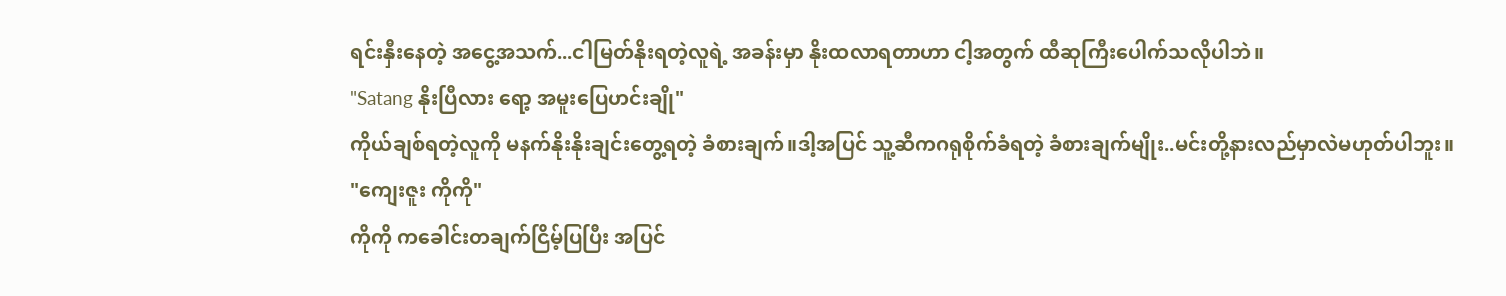ရင်းနှီးနေတဲ့ အငွေ့အသက်...ငါမြတ်နိုးရတဲ့လူရဲ့ အခန်းမှာ နိုးထလာရတာဟာ ငါ့အတွက် ထီဆုကြီးပေါက်သလိုပါဘဲ။
"Satang နိုးပြီလား ရော့ အမူးပြေဟင်းချို"
ကိုယ်ချစ်ရတဲ့လူကို မနက်နိုးနိုးချင်းတွေ့ရတဲ့ ခံစားချက်။ဒါ့အပြင် သူ့ဆီကဂရုစိုက်ခံရတဲ့ ခံစားချက်မျိုး..မင်းတို့နားလည်မှာလဲမဟုတ်ပါဘူး။
"ကျေးဇူး ကိုကို"
ကိုကို ကခေါင်းတချက်ငြိမ့်ပြပြီး အပြင်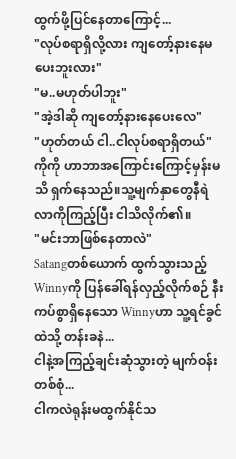ထွက်ဖို့ပြင်နေတာကြောင့်...
"လုပ်စရာရှိလို့လား ကျတော့်နားနေမပေးဘူးလား"
"မ..မဟုတ်ပါဘူး"
"အဲ့ဒါဆို ကျတော့်နားနေပေးလေ"
"ဟုတ်တယ် ငါ..ငါလုပ်စရာရှိတယ်"
ကိုကို ဟာဘာအကြောင်းကြောင့်မှန်းမသိ ရှက်နေသည်။သူ့မျက်နှာတွေနီရဲလာကိုကြည့်ပြီး ငါသိလိုက်၏။
"မင်းဘာဖြစ်နေတာလဲ"
Satangတစ်ယောက် ထွက်သွားသည့်Winnyကို ပြန်ခေါ်ရန်လှည့်လိုက်စဉ် နီးကပ်စွာရှိနေသော Winnyဟာ သူ့ရင်ခွင်ထဲသို့ တန်းခနဲ...
ငါနဲ့အကြည့်ချင်းဆုံသွားတဲ့ မျက်ဝန်းတစ်စုံ...
ငါကလဲရုန်းမထွက်နိုင်သ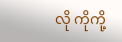လို ကိုကို့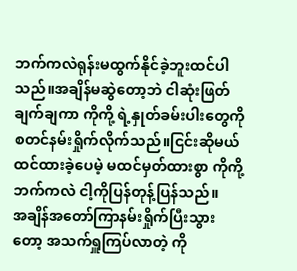ဘက်ကလဲရုန်းမထွက်နိုင်ခဲ့ဘူးထင်ပါသည်။အချိန်မဆွဲတော့ဘဲ ငါဆုံးဖြတ်ချက်ချကာ ကိုကို့ ရဲ့နှုတ်ခမ်းပါးတွေကိုစတင်နမ်းရှိုက်လိုက်သည်။ငြင်းဆိုမယ်ထင်ထားခဲ့ပေမဲ့ မထင်မှတ်ထားစွာ ကိုကို့ဘက်ကလဲ ငါ့ကိုပြန်တုန့်ပြန်သည်။
အချိန်အတော်ကြာနမ်းရှိုက်ပြီးသွားတော့ အသက်ရှူကြပ်လာတဲ့ ကို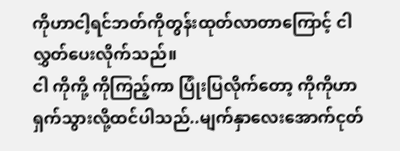ကိုဟာငါ့ရင်ဘတ်ကိုတွန်းထုတ်လာတာကြောင့် ငါ လွှတ်ပေးလိုက်သည်။
ငါ ကိုကို့ ကိုကြည့်ကာ ပြုံးပြလိုက်တော့ ကိုကိုဟာ ရှက်သွားလို့ထင်ပါသည်..မျက်နှာလေးအောက်ငုတ်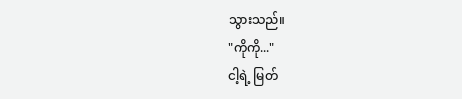သွားသည်။
"ကိုကို..."
ငါ့ရဲ့ မြတ်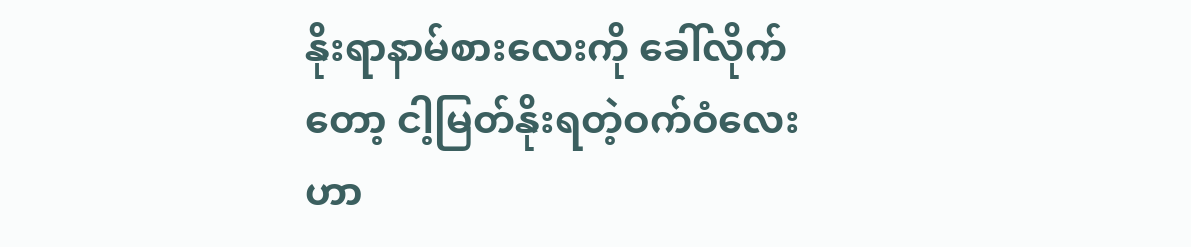နိုးရာနာမ်စားလေးကို ခေါ်လိုက်တော့ ငါ့မြတ်နိုးရတဲ့ဝက်ဝံလေးဟာ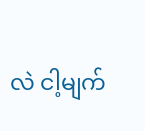လဲ ငါ့မျက်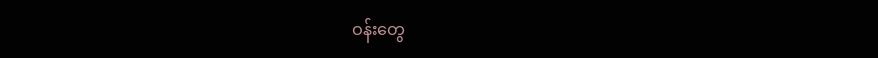ဝန်းတွေ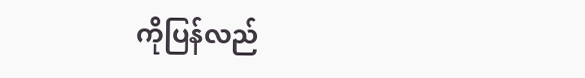ကိုပြန်လည်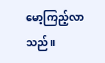မော့ကြည့်လာသည်။